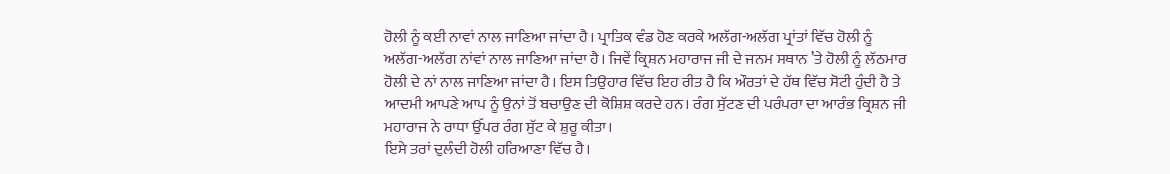ਹੋਲੀ ਨੂੰ ਕਈ ਨਾਵਾਂ ਨਾਲ ਜਾਣਿਆ ਜਾਂਦਾ ਹੈ। ਪ੍ਰਾਤਿਕ ਵੰਡ ਹੋਣ ਕਰਕੇ ਅਲੱਗ-ਅਲੱਗ ਪ੍ਰਾਂਤਾਂ ਵਿੱਚ ਹੋਲੀ ਨੂੰ ਅਲੱਗ-ਅਲੱਗ ਨਾਂਵਾਂ ਨਾਲ ਜਾਣਿਆ ਜਾਂਦਾ ਹੈ। ਜਿਵੇਂ ਕ੍ਰਿਸ਼ਨ ਮਹਾਰਾਜ ਜੀ ਦੇ ਜਨਮ ਸਥਾਨ ’ਤੇ ਹੋਲੀ ਨੂੰ ਲੱਠਮਾਰ ਹੋਲੀ ਦੇ ਨਾਂ ਨਾਲ ਜਾਣਿਆ ਜਾਂਦਾ ਹੈ। ਇਸ ਤਿਉਹਾਰ ਵਿੱਚ ਇਹ ਰੀਤ ਹੈ ਕਿ ਔਰਤਾਂ ਦੇ ਹੱਥ ਵਿੱਚ ਸੋਟੀ ਹੁੰਦੀ ਹੈ ਤੇ ਆਦਮੀ ਆਪਣੇ ਆਪ ਨੂੰ ਉਨਾਂ ਤੋਂ ਬਚਾਉਣ ਦੀ ਕੋਸ਼ਿਸ਼ ਕਰਦੇ ਹਨ। ਰੰਗ ਸੁੱਟਣ ਦੀ ਪਰੰਪਰਾ ਦਾ ਆਰੰਭ ਕ੍ਰਿਸ਼ਨ ਜੀ ਮਹਾਰਾਜ ਨੇ ਰਾਧਾ ਉੱਪਰ ਰੰਗ ਸੁੱਟ ਕੇ ਸ਼ੁਰੂ ਕੀਤਾ।
ਇਸੇ ਤਰਾਂ ਦੁਲੰਦੀ ਹੋਲੀ ਹਰਿਆਣਾ ਵਿੱਚ ਹੈ।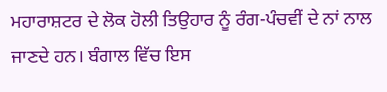ਮਹਾਰਾਸ਼ਟਰ ਦੇ ਲੋਕ ਹੋਲੀ ਤਿਉਹਾਰ ਨੂੰ ਰੰਗ-ਪੰਚਵੀਂ ਦੇ ਨਾਂ ਨਾਲ ਜਾਣਦੇ ਹਨ। ਬੰਗਾਲ ਵਿੱਚ ਇਸ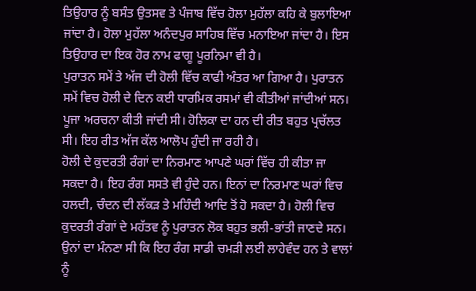ਤਿਉਹਾਰ ਨੂੰ ਬਸੰਤ ਉਤਸਵ ਤੇ ਪੰਜਾਬ ਵਿੱਚ ਹੋਲਾ ਮੁਹੱਲਾ ਕਹਿ ਕੇ ਬੁਲਾਇਆ ਜਾਂਦਾ ਹੈ। ਹੋਲਾ ਮੁਹੱਲਾ ਅਨੰਦਪੁਰ ਸਾਹਿਬ ਵਿੱਚ ਮਨਾਇਆ ਜਾਂਦਾ ਹੈ। ਇਸ ਤਿਉਹਾਰ ਦਾ ਇਕ ਹੋਰ ਨਾਮ ਫਾਗੂ ਪੂਰਨਿਮਾ ਵੀ ਹੈ।
ਪੁਰਾਤਨ ਸਮੇਂ ਤੇ ਅੱਜ ਦੀ ਹੋਲੀ ਵਿੱਚ ਕਾਫੀ ਅੰਤਰ ਆ ਗਿਆ ਹੈ। ਪੁਰਾਤਨ ਸਮੇਂ ਵਿਚ ਹੋਲੀ ਦੇ ਦਿਨ ਕਈ ਧਾਰਮਿਕ ਰਸਮਾਂ ਵੀ ਕੀਤੀਆਂ ਜਾਂਦੀਆਂ ਸਨ। ਪੂਜਾ ਅਰਚਨਾ ਕੀਤੀ ਜਾਂਦੀ ਸੀ। ਹੋਲਿਕਾ ਦਾ ਹਨ ਦੀ ਰੀਤ ਬਹੁਤ ਪ੍ਰਚੱਲਤ ਸੀ। ਇਹ ਰੀਤ ਅੱਜ ਕੱਲ ਆਲੋਪ ਹੁੰਦੀ ਜਾ ਰਹੀ ਹੈ।
ਹੋਲੀ ਦੇ ਕੁਦਰਤੀ ਰੰਗਾਂ ਦਾ ਨਿਰਮਾਣ ਆਪਣੇ ਘਰਾਂ ਵਿੱਚ ਹੀ ਕੀਤਾ ਜਾ ਸਕਦਾ ਹੈ। ਇਹ ਰੰਗ ਸਸਤੇ ਵੀ ਹੁੰਦੇ ਹਨ। ਇਨਾਂ ਦਾ ਨਿਰਮਾਣ ਘਰਾਂ ਵਿਚ ਹਲਦੀ, ਚੰਦਨ ਦੀ ਲੱਕੜ ਤੇ ਮਹਿੰਦੀ ਆਦਿ ਤੋਂ ਹੋ ਸਕਦਾ ਹੈ। ਹੋਲੀ ਵਿਚ ਕੁਦਰਤੀ ਰੰਗਾਂ ਦੇ ਮਹੱਤਵ ਨੂੰ ਪੁਰਾਤਨ ਲੋਕ ਬਹੁਤ ਭਲੀ-ਭਾਂਤੀ ਜਾਣਦੇ ਸਨ। ਉਨਾਂ ਦਾ ਮੰਨਣਾ ਸੀ ਕਿ ਇਹ ਰੰਗ ਸਾਡੀ ਚਮੜੀ ਲਈ ਲਾਹੇਵੰਦ ਹਨ ਤੇ ਵਾਲਾਂ ਨੂੰ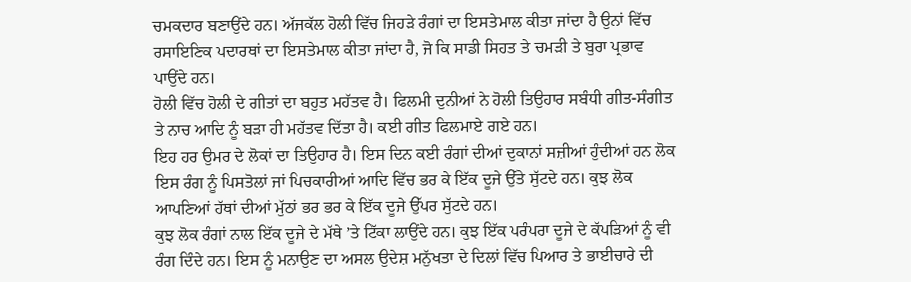ਚਮਕਦਾਰ ਬਣਾਉਂਦੇ ਹਨ। ਅੱਜਕੱਲ ਹੋਲੀ ਵਿੱਚ ਜਿਹੜੇ ਰੰਗਾਂ ਦਾ ਇਸਤੇਮਾਲ ਕੀਤਾ ਜਾਂਦਾ ਹੈ ਉਨਾਂ ਵਿੱਚ ਰਸਾਇਣਿਕ ਪਦਾਰਥਾਂ ਦਾ ਇਸਤੇਮਾਲ ਕੀਤਾ ਜਾਂਦਾ ਹੈ, ਜੋ ਕਿ ਸਾਡੀ ਸਿਹਤ ਤੇ ਚਮੜੀ ਤੇ ਬੁਰਾ ਪ੍ਰਭਾਵ ਪਾਉਂਦੇ ਹਨ।
ਹੋਲੀ ਵਿੱਚ ਹੋਲੀ ਦੇ ਗੀਤਾਂ ਦਾ ਬਹੁਤ ਮਹੱਤਵ ਹੈ। ਫਿਲਮੀ ਦੁਨੀਆਂ ਨੇ ਹੋਲੀ ਤਿਉਹਾਰ ਸਬੰਧੀ ਗੀਤ-ਸੰਗੀਤ ਤੇ ਨਾਚ ਆਦਿ ਨੂੰ ਬੜਾ ਹੀ ਮਹੱਤਵ ਦਿੱਤਾ ਹੈ। ਕਈ ਗੀਤ ਫਿਲਮਾਏ ਗਏ ਹਨ।
ਇਹ ਹਰ ਉਮਰ ਦੇ ਲੋਕਾਂ ਦਾ ਤਿਉਹਾਰ ਹੈ। ਇਸ ਦਿਨ ਕਈ ਰੰਗਾਂ ਦੀਆਂ ਦੁਕਾਨਾਂ ਸਜ਼ੀਆਂ ਹੁੰਦੀਆਂ ਹਨ ਲੋਕ ਇਸ ਰੰਗ ਨੂੰ ਪਿਸਤੋਲਾਂ ਜਾਂ ਪਿਚਕਾਰੀਆਂ ਆਦਿ ਵਿੱਚ ਭਰ ਕੇ ਇੱਕ ਦੂਜੇ ਉੱਤੇ ਸੁੱਟਦੇ ਹਨ। ਕੁਝ ਲੋਕ ਆਪਣਿਆਂ ਹੱਥਾਂ ਦੀਆਂ ਮੁੱਠਾਂ ਭਰ ਭਰ ਕੇ ਇੱਕ ਦੂਜੇ ਉੱਪਰ ਸੁੱਟਦੇ ਹਨ।
ਕੁਝ ਲੋਕ ਰੰਗਾਂ ਨਾਲ ਇੱਕ ਦੂਜੇ ਦੇ ਮੱਥੇ ’ਤੇ ਟਿੱਕਾ ਲਾਉਂਦੇ ਹਨ। ਕੁਝ ਇੱਕ ਪਰੰਪਰਾ ਦੂਜੇ ਦੇ ਕੱਪੜਿਆਂ ਨੂੰ ਵੀ ਰੰਗ ਦਿੰਦੇ ਹਨ। ਇਸ ਨੂੰ ਮਨਾਉਣ ਦਾ ਅਸਲ ਉਦੇਸ਼ ਮਨੁੱਖਤਾ ਦੇ ਦਿਲਾਂ ਵਿੱਚ ਪਿਆਰ ਤੇ ਭਾਈਚਾਰੇ ਦੀ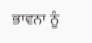ਭਾਵਨਾ ਨੂੰ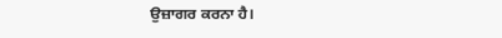ਉਜ਼ਾਗਰ ਕਰਨਾ ਹੈ।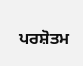ਪਰਸ਼ੋਤਮ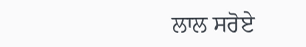ਲਾਲ ਸਰੋਏ